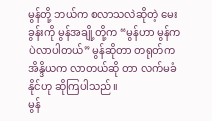မွန်တို့ ဘယ်က စလာသလဲဆိုတဲ့ မေးခွန်းကို မွန်အချို့တို့က “မွန်ဟာ မွန်ကပဲလာပါတယ်” မွန်ဆိုတာ တရုတ်က အိန္ဒိယက လာတယ်ဆို တာ လက်မခံနိုင်ဟု ဆိုကြပါသည်။
မွန်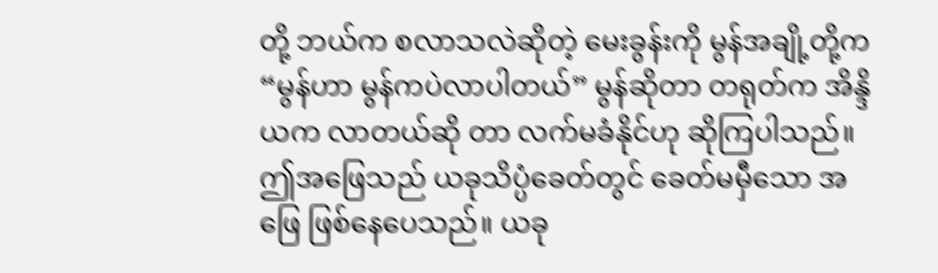တို့ ဘယ်က စလာသလဲဆိုတဲ့ မေးခွန်းကို မွန်အချို့တို့က “မွန်ဟာ မွန်ကပဲလာပါတယ်” မွန်ဆိုတာ တရုတ်က အိန္ဒိယက လာတယ်ဆို တာ လက်မခံနိုင်ဟု ဆိုကြပါသည်။ ဤအဖြေသည် ယခုသိပ္ပံခေတ်တွင် ခေတ်မမှီသော အဖြေ ဖြစ်နေပေသည်။ ယခု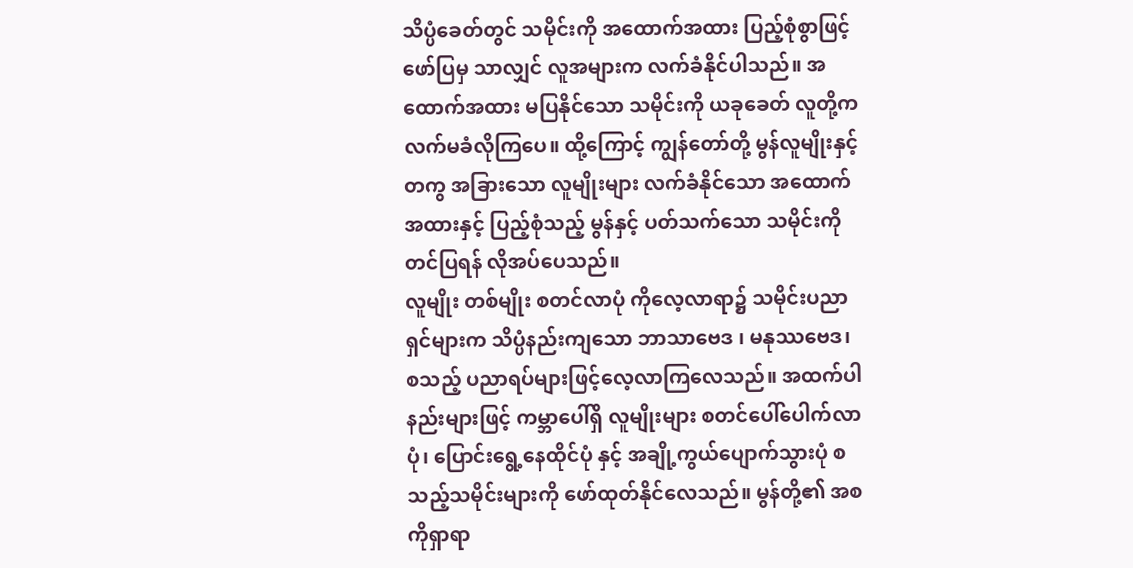သိပ္ပံခေတ်တွင် သမိုင်းကို အထောက်အထား ပြည့်စုံစွာဖြင့် ဖော်ပြမှ သာလျှင် လူအများက လက်ခံနိုင်ပါသည်။ အထောက်အထား မပြနိုင်သော သမိုင်းကို ယခုခေတ် လူတို့က လက်မခံလိုကြပေ။ ထို့ကြောင့် ကျွန်တော်တို့ မွန်လူမျိုးနှင့်တကွ အခြားသော လူမျိုးများ လက်ခံနိုင်သော အထောက်အထားနှင့် ပြည့်စုံသည့် မွန်နှင့် ပတ်သက်သော သမိုင်းကို တင်ပြရန် လိုအပ်ပေသည်။
လူမျိုး တစ်မျိုး စတင်လာပုံ ကိုလေ့လာရာ၌ သမိုင်းပညာရှင်များက သိပ္ပံနည်းကျသော ဘာသာဗေဒ ၊ မနုဿဗေဒ၊ စသည့် ပညာရပ်များဖြင့်လေ့လာကြလေသည်။ အထက်ပါ နည်းများဖြင့် ကမ္ဘာပေါ်ရှိ လူမျိုးများ စတင်ပေါ်ပေါက်လာပုံ၊ ပြောင်းရွေ့နေထိုင်ပုံ နှင့် အချို့ကွယ်ပျောက်သွားပုံ စသည့်သမိုင်းများကို ဖော်ထုတ်နိုင်လေသည်။ မွန်တို့၏ အစကိုရှာရာ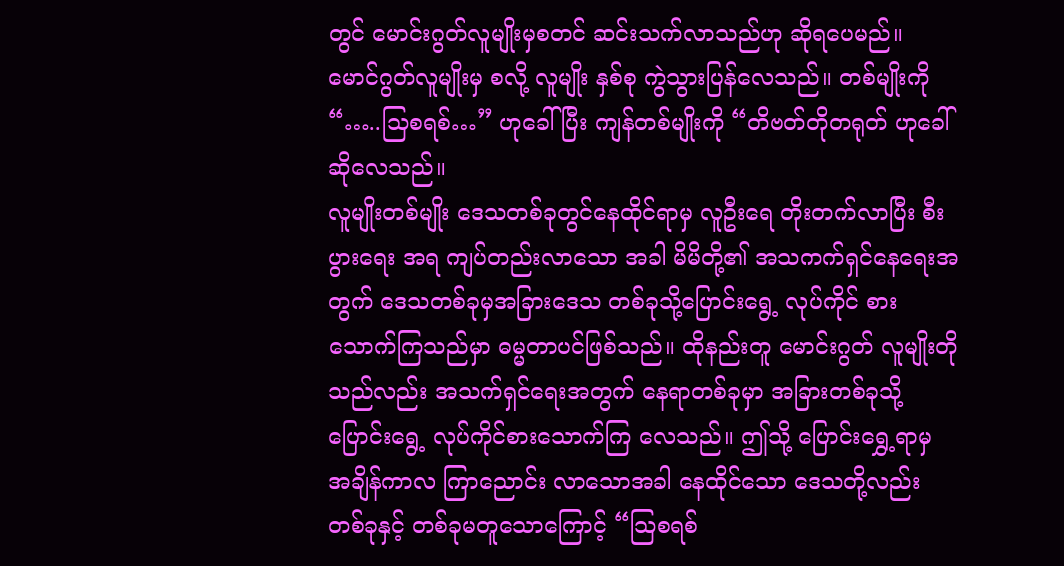တွင် မောင်းဂွတ်လူမျိုးမှစတင် ဆင်းသက်လာသည်ဟု ဆိုရပေမည်။ မောင်ဂွတ်လူမျိုးမှ စလို့ လူမျိုး နှစ်စု ကွဲသွားပြန်လေသည်။ တစ်မျိုးကို “…..သြစရစ်…” ဟုခေါ်ပြီး ကျန်တစ်မျိုးကို “တိဗတ်တိုတရုတ် ဟုခေါ်ဆိုလေသည်။
လူမျိုးတစ်မျိုး ဒေသတစ်ခုတွင်နေထိုင်ရာမှ လူဦးရေ တိုးတက်လာပြီး စီးပွားရေး အရ ကျပ်တည်းလာသော အခါ မိမိတို့၏ အသကက်ရှင်နေရေးအတွက် ဒေသတစ်ခုမှအခြားဒေသ တစ်ခုသို့ပြောင်းရွေ့ လုပ်ကိုင် စားသောက်ကြသည်မှာ ဓမ္မတာပင်ဖြစ်သည်။ ထိုနည်းတူ မောင်းဂွတ် လူမျိုးတိုသည်လည်း အသက်ရှင်ရေးအတွက် နေရာတစ်ခုမှာ အခြားတစ်ခုသို့ပြောင်းရွေ့ လုပ်ကိုင်စားသောက်ကြ လေသည်။ ဤသို့ ပြောင်းရွှေ့ရာမှ အချိန်ကာလ ကြာညောင်း လာသောအခါ နေထိုင်သော ဒေသတို့လည်း တစ်ခုနှင့် တစ်ခုမတူသောကြောင့် “သြစရစ်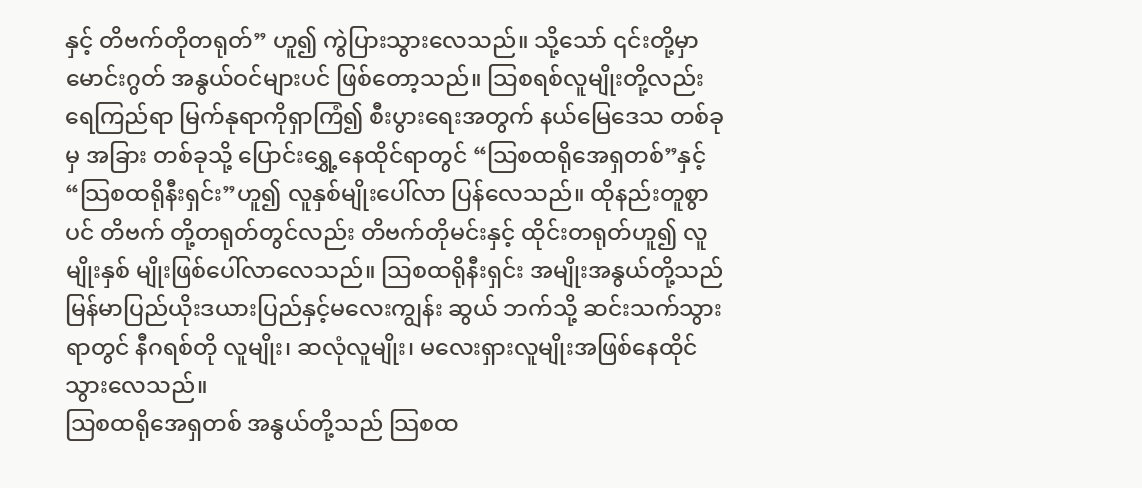နှင့် တိဗက်တိုတရုတ်” ဟူ၍ ကွဲပြားသွားလေသည်။ သို့သော် ၎င်းတို့မှာ မောင်းဂွတ် အနွယ်ဝင်များပင် ဖြစ်တော့သည်။ သြစရစ်လူမျိုးတို့လည်း ရေကြည်ရာ မြက်နုရာကိုရှာကြံ၍ စီးပွားရေးအတွက် နယ်မြေဒေသ တစ်ခုမှ အခြား တစ်ခုသို့ ပြောင်းရွှေ့နေထိုင်ရာတွင် “သြစထရိုအေရှတစ်”နှင့်“သြစထရိုနီးရှင်း”ဟူ၍ လူနှစ်မျိုးပေါ်လာ ပြန်လေသည်။ ထိုနည်းတူစွာပင် တိဗက် တို့တရုတ်တွင်လည်း တိဗက်တိုမင်းနှင့် ထိုင်းတရုတ်ဟူ၍ လူမျိုးနှစ် မျိုးဖြစ်ပေါ်လာလေသည်။ သြစထရိုနီးရှင်း အမျိုးအနွယ်တို့သည် မြန်မာပြည်ယိုးဒယားပြည်နှင့်မလေးကျွန်း ဆွယ် ဘက်သို့ ဆင်းသက်သွား ရာတွင် နီဂရစ်တို လူမျိုး၊ ဆလုံလူမျိုး၊ မလေးရှားလူမျိုးအဖြစ်နေထိုင်သွားလေသည်။
သြစထရိုအေရှတစ် အနွယ်တို့သည် သြစထ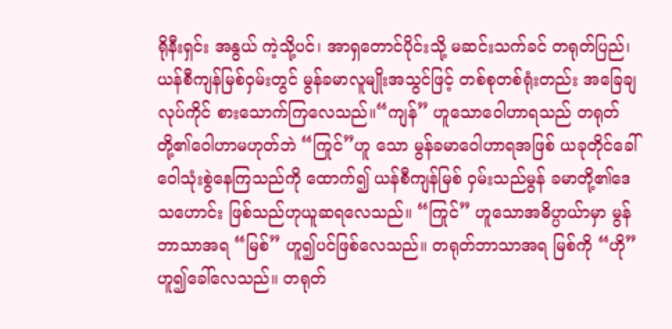ရိုနီးရှင်း အနွယ် ကဲ့သို့ပင်၊ အာရှတောင်ပိုင်းသို့ မဆင်းသက်ခင် တရုတ်ပြည်၊ ယန်စီကျန်မြစ်ဝှမ်းတွင် မွန်ခမာလူမျိုးအသွင်ဖြင့် တစ်စုတစ်ရုံးတည်း အခြေချ လုပ်ကိုင် စားသောက်ကြလေသည်။“ကျန်” ဟူသောဝေါဟာရသည် တရုတ်တို့၏ဝေါဟာမဟုတ်ဘဲ “ကြုင်”ဟူ သော မွန်ခမာဝေါဟာရအဖြစ် ယခုတိုင်ခေါ်ဝေါသုံးစွဲနေကြသည်ကို ထောက်၍ ယန်စီကျန်မြစ် ဝှမ်းသည်မွန် ခမာတို့၏ဒေသဟောင်း ဖြစ်သည်ဟုယူဆရလေသည်။ “ကြုင်” ဟူသောအဓိပ္ပာယ်ာမှာ မွန်ဘာသာအရ “မြစ်” ဟူ၍ပင်ဖြစ်လေသည်။ တရုတ်ဘာသာအရ မြစ်ကို “ဟို” ဟူ၍ခေါ်လေသည်။ တရုတ်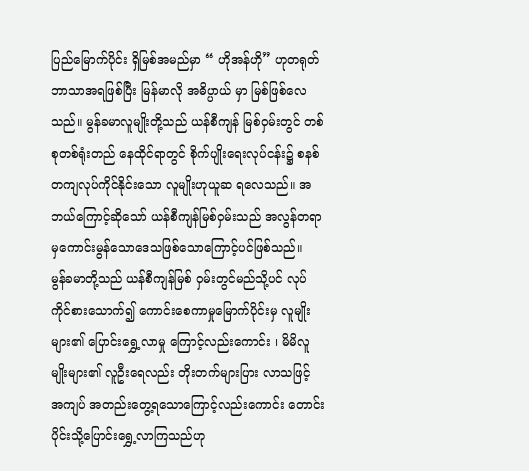ပြည်မြောက်ပိုင်း ရှိမြစ်အမည်မှာ “ ဟိုအန်ဟို” ဟုတရုတ်ဘာသာအရဖြစ်ပြီး မြန်မာလို အဓိပ္ပာယ် မှာ မြစ်ဖြစ်လေသည်။ မွန်ခမာလူမျိုးတို့သည် ယန်စီကျန် မြစ်ဝှမ်းတွင် တစ်စုတစ်ရုံးတည် နေထိုင်ရာတွင် စိုက်ပျိုးရေးလုပ်ငန်း၌ စနစ်တကျလုပ်ကိုင်နိုင်းသော လူမျိုးဟုယူဆ ရလေသည်။ အဘယ်ကြောင့်ဆိုသော် ယန်စီကျန်မြစ်ဝှမ်းသည် အလွန်တရာမှကောင်းမွန်သောဒေသဖြစ်သောကြောင့်ပင်ဖြစ်သည်။
မွန်ခမာတို့သည် ယန်စီကျန်မြစ် ဝှမ်းတွင်မည်သို့ပင် လုပ်ကိုင်စားသောက်၍ ကောင်းစေကာမှုမြောက်ပိုင်းမှ လူမျိုးများ၏ ပြောင်းရွှေ့လာမှု ကြောင့်လည်းကောင်း ၊ မိမိလူမျိုးများ၏ လူဦးရေလည်း တိုးတက်များပြား လာသဖြင့် အကျပ် အတည်းတွေ့ရသောကြောင့်လည်းကောင်း တောင်းပိုင်းသို့ပြောင်းရွှေ့လာကြသည်ဟု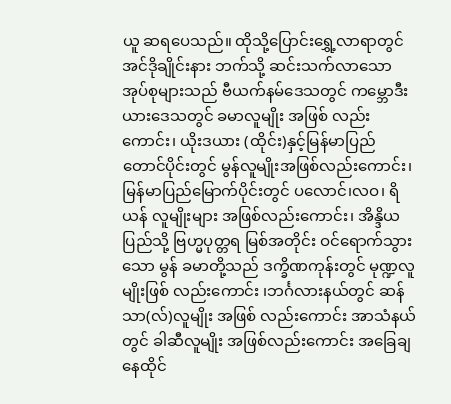ယူ ဆရပေသည်။ ထိုသို့ပြောင်းရွှေ့လာရာတွင် အင်ဒိုချိုင်းနား ဘက်သို့ ဆင်းသက်လာသော အုပ်စုများသည် ဗီယက်နမ်ဒေသတွင် ကမ္ဘောဒီးယားဒေသတွင် ခမာလူမျိုး အဖြစ် လည်းကောင်း၊ ယိုးဒယား (ထိုင်း)နှင့်မြန်မာပြည်တောင်ပိုင်းတွင် မွန်လူမျိုးအဖြစ်လည်းကောင်း၊ မြန်မာပြည်မြောက်ပိုင်းတွင် ပလောင်၊လဝ၊ ရိယန် လူမျိုးများ အဖြစ်လည်းကောင်း၊ အိန္ဒိယပြည်သို့ ဗြဟ္မပုတ္တရ မြစ်အတိုင်း ဝင်ရောက်သွားသော မွန် ခမာတို့သည် ဒက္ခိဏကုန်းတွင် မုဏ္ဍလူမျိုးဖြစ် လည်းကောင်း ၊ဘင်္ဂလားနယ်တွင် ဆန်သာ(လ်)လူမျိုး အဖြစ် လည်းကောင်း အာသံနယ်တွင် ခါဆီလူမျိုး အဖြစ်လည်းကောင်း အခြေချနေထိုင်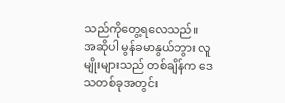သည်ကိုတွေ့ရလေသည်။
အဆိုပါ မွန်ခမာနွယ်ဘွား လူမျိုးများသည် တစ်ချိန်က ဒေသတစ်ခုအတွင်း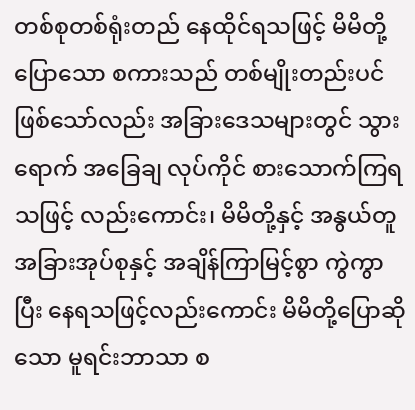တစ်စုတစ်ရုံးတည် နေထိုင်ရသဖြင့် မိမိတို့ပြောသော စကားသည် တစ်မျိုးတည်းပင်ဖြစ်သော်လည်း အခြားဒေသများတွင် သွားရောက် အခြေချ လုပ်ကိုင် စားသောက်ကြရသဖြင့် လည်းကောင်း၊ မိမိတို့နှင့် အနွယ်တူ အခြားအုပ်စုနှင့် အချိန်ကြာမြင့်စွာ ကွဲကွာပြီး နေရသဖြင့်လည်းကောင်း မိမိတို့ပြောဆိုသော မူရင်းဘာသာ စ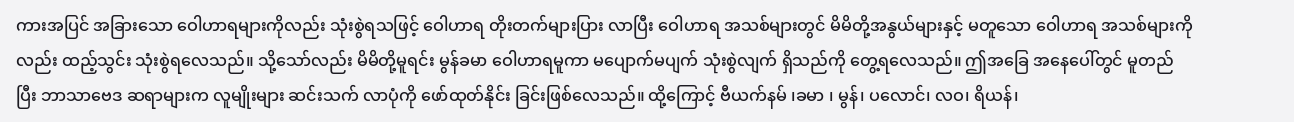ကားအပြင် အခြားသော ဝေါဟာရများကိုလည်း သုံးစွဲရသဖြင့် ဝေါဟာရ တိုးတက်များပြား လာပြီး ဝေါဟာရ အသစ်များတွင် မိမိတို့အနွယ်များနှင့် မတူသော ဝေါဟာရ အသစ်များကိုလည်း ထည့်သွင်း သုံးစွဲရလေသည်။ သို့သော်လည်း မိမိတို့မူရင်း မွန်ခမာ ဝေါဟာရမူကာ မပျောက်မပျက် သုံးစွဲလျက် ရှိသည်ကို တွေ့ရလေသည်။ ဤအခြေ အနေပေါ်တွင် မူတည်ပြီး ဘာသာဗေဒ ဆရာများက လူမျိုးများ ဆင်းသက် လာပုံကို ဖော်ထုတ်နိုင်း ခြင်းဖြစ်လေသည်။ ထို့ကြောင့် ဗီယက်နမ် ၊ခမာ ၊ မွန်၊ ပလောင်၊ လဝ၊ ရိယန်၊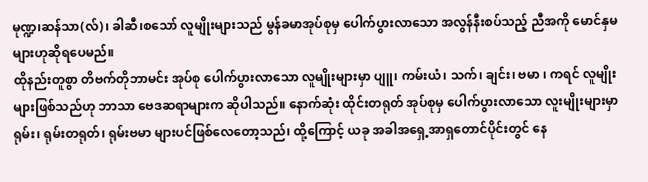မုဏ္ဍ၊ဆန်သာ(လ်)၊ ခါဆီ၊စသော် လူမျိုးများသည် မွန်ခမာအုပ်စုမှ ပေါက်ပွားလာသော အလွန်နီးစပ်သည့် ညီအကို မောင်နှမ များဟုဆိုရပေမည်။
ထိုနည်းတူစွာ တိဗက်တိုဘာမင်း အုပ်စု ပေါက်ပွားလာသော လူမျိုးများမှာ ပျူ၊ ကမ်းယံ၊ သက်၊ ချင်း၊ ဗမာ ၊ ကရင် လူမျိုးများဖြစ်သည်ဟု ဘာသာ ဗေဒဆရာများက ဆိုပါသည်။ နောက်ဆုံး ထိုင်းတရုတ် အုပ်စုမှ ပေါက်ပွားလာသော လူးမျိုးများမှာ ရုမ်း၊ ရုမ်းတရုတ်၊ ရုမ်းဗမာ များပင်ဖြစ်လေတော့သည်၊ ထို့ကြောင့် ယခု အခါအရှေ့အာရှတောင်ပိုင်းတွင် နေ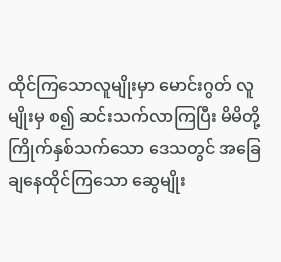ထိုင်ကြသောလူမျိုးမှာ မောင်းဂွတ် လူမျိုးမှ စ၍ ဆင်းသက်လာကြပြီး မိမိတို့ကြိုက်နှစ်သက်သော ဒေသတွင် အခြေချနေထိုင်ကြသော ဆွေမျိုး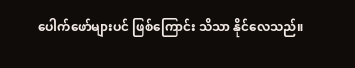ပေါက်ဖော်များပင် ဖြစ်ကြောင်း သိသာ နိုင်လေသည်။